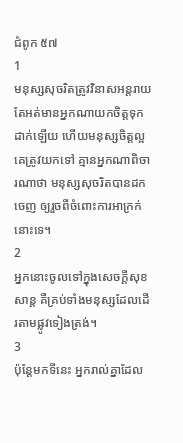ជំពូក ៥៧
1
មនុស្សសុចរិតត្រូវវិនាសអន្ដរាយ តែអត់មានអ្នកណាយកចិត្តទុកដាក់ឡើយ ហើយមនុស្សចិត្តល្អ គេត្រូវយកទៅ គ្មានអ្នកណាពិចារណាថា មនុស្សសុចរិតបានដកចេញ ឲ្យរួចពីចំពោះការអាក្រក់នោះទេ។
2
អ្នកនោះចូលទៅក្នុងសេចក្ដីសុខសាន្ត គឺគ្រប់ទាំងមនុស្សដែលដើរតាមផ្លូវទៀងត្រង់។
3
ប៉ុន្តែមកទីនេះ អ្នករាល់គ្នាដែល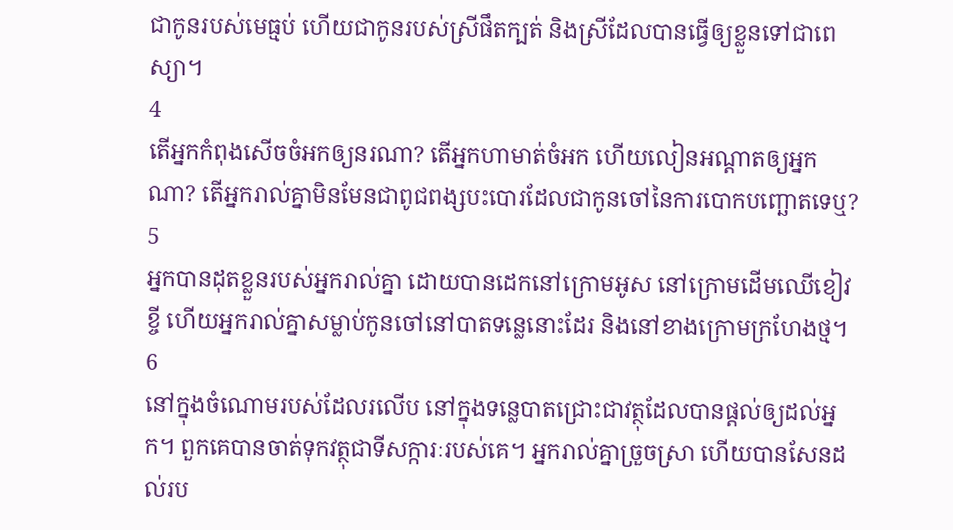ជាកូនរបស់មេធ្មប់ ហើយជាកូនរបស់ស្រីផឹតក្បត់ និងស្រីដែលបានធ្វើឲ្យខ្លួនទៅជាពេស្យា។
4
តើអ្នកកំពុងសើចចំអកឲ្យនរណា? តើអ្នកហាមាត់ចំអក ហើយលៀនអណ្ដាតឲ្យអ្នកណា? តើអ្នករាល់គ្នាមិនមែនជាពូជពង្សបះបោរដែលជាកូនចៅនៃការបោកបញ្ឆោតទេឬ?
5
អ្នកបានដុតខ្លួនរបស់អ្នករាល់គ្នា ដោយបានដេកនៅក្រោមអូស នៅក្រោមដើមឈើខៀវខ្ចី ហើយអ្នករាល់គ្នាសម្លាប់កូនចៅនៅបាតទន្លេនោះដែរ និងនៅខាងក្រោមក្រហែងថ្ម។
6
នៅក្នុងចំណោមរបស់ដែលរលើប នៅក្នុងទន្លេបាតជ្រោះជាវត្ថុដែលបានផ្ដល់ឲ្យដល់អ្នក។ ពួកគេបានចាត់ទុកវត្ថុជាទីសក្ការៈរបស់គេ។ អ្នករាល់គ្នាច្រួចស្រា ហើយបានសែនដល់រប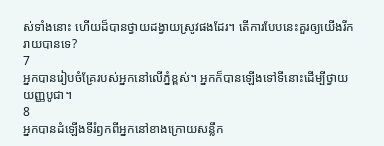ស់ទាំងនោះ ហើយដ៏បានថ្វាយដង្វាយស្រូវផងដែរ។ តើការបែបនេះគួរឲ្យយើងរីករាយបានទេ?
7
អ្នកបានរៀបចំគ្រែរបស់អ្នកនៅលើភ្នំខ្ពស់។ អ្នកក៏បានឡើងទៅទីនោះដើម្បីថ្វាយយញ្ញបូជា។
8
អ្នកបានដំឡើងទីរំឭកពីអ្នកនៅខាងក្រោយសន្លឹក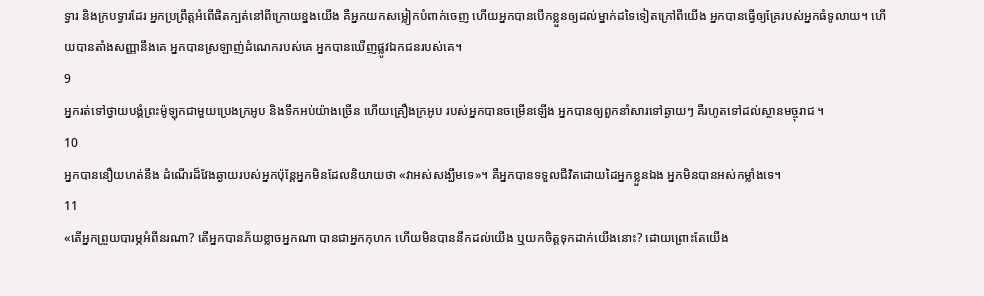ទ្វារ និងក្របទ្វារដែរ អ្នកប្រព្រឹត្តអំពើផិតក្បត់នៅពីក្រោយខ្នងយើង គឺអ្នកយកសម្លៀកបំពាក់ចេញ ហើយអ្នកបានបើកខ្លួនឲ្យដល់ម្នាក់ដទៃទៀតក្រៅពីយើង អ្នកបានធ្វើឲ្យគ្រែរបស់អ្នកធំទូលាយ។ ហើយបានតាំងសញ្ញានឹងគេ អ្នកបានស្រឡាញ់ដំណេករបស់គេ អ្នកបានឃើញផ្លូវឯកជនរបស់គេ។
9
អ្នករត់ទៅថ្វាយបង្គំព្រះម៉ូឡុកជាមួយប្រេងក្រអូប និងទឹកអប់យ៉ាងច្រើន ហើយគ្រឿងក្រអូប របស់អ្នកបានចម្រើនឡើង អ្នកបានឲ្យពួកនាំសារទៅឆ្ងាយៗ គឺរហូតទៅដល់ស្ថានមច្ចុរាជ ។
10
អ្នកបាននឿយហត់នឹង ដំណើរដ៏វែងឆ្ងាយរបស់អ្នកប៉ុន្តែអ្នកមិនដែលនិយាយថា «វាអស់សង្ឃឹមទេ»។ គឺអ្នកបានទទួលជីវិតដោយដៃអ្នកខ្លួនឯង អ្នកមិនបានអស់កម្លាំងទេ។
11
«តើអ្នកព្រួយបារម្ភអំពីនរណា? តើអ្នកបានភ័យខ្លាចអ្នកណា បានជាអ្នកកុហក ហើយមិនបាននឹកដល់យើង ឬយកចិត្តទុកដាក់យើងនោះ? ដោយព្រោះតែយើង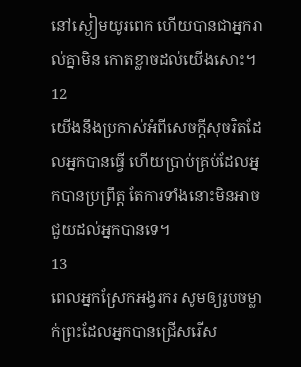នៅស្ងៀមយូរពេក ហើយបានជាអ្នករាល់គ្នាមិន កោតខ្លាចដល់យើងសោះ។
12
យើងនឹងប្រកាស់អំពីសេចក្តីសុចរិតដែលអ្នកបានធ្វើ ហើយប្រាប់គ្រប់ដែលអ្នកបានប្រព្រឹត្ត តែការទាំងនោះមិនអាចជួយដល់អ្នកបានទេ។
13
ពេលអ្នកស្រែកអង្វរករ សូមឲ្យរូបចម្លាក់ព្រះដែលអ្នកបានជ្រើសរើស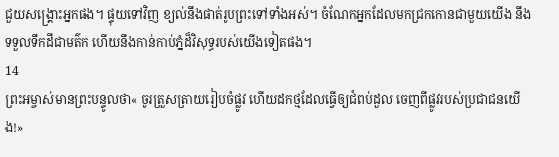ជួយសង្គ្រោះអ្នកផង។ ផ្ទុយទៅវិញ ខ្យល់នឹងផាត់រូបព្រះទៅទាំងអស់។ ចំណែកអ្នកដែលមកជ្រកកោនជាមួយយើង នឹងទទួលទឹកដីជាមត៌ក ហើយនឹងកាន់កាប់ភ្នំដ៏វិសុទ្ធរបស់យើងទៀតផង។
14
ព្រះអម្ចាស់មានព្រះបន្ទូលថា« ចូរត្រួសត្រាយរៀបចំផ្លូវ ហើយដកថ្មដែលធ្វើឲ្យជំពប់ដួល ចេញពីផ្លូវរបស់ប្រជាជនយើង!»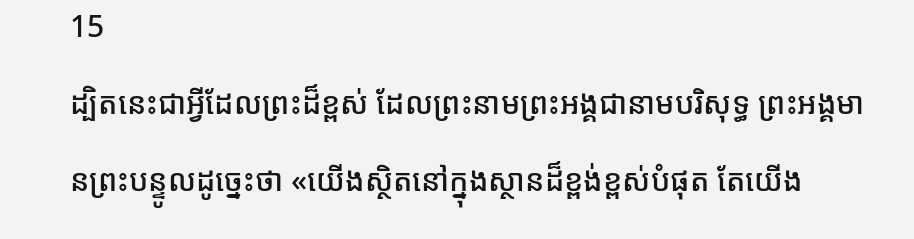15
ដ្បិតនេះជាអ្វីដែលព្រះដ៏ខ្ពស់ ដែលព្រះនាមព្រះអង្គជានាមបរិសុទ្ធ ព្រះអង្គមានព្រះបន្ទូលដូច្នេះថា «យើងស្ថិតនៅក្នុងស្ថានដ៏ខ្ពង់ខ្ពស់បំផុត តែយើង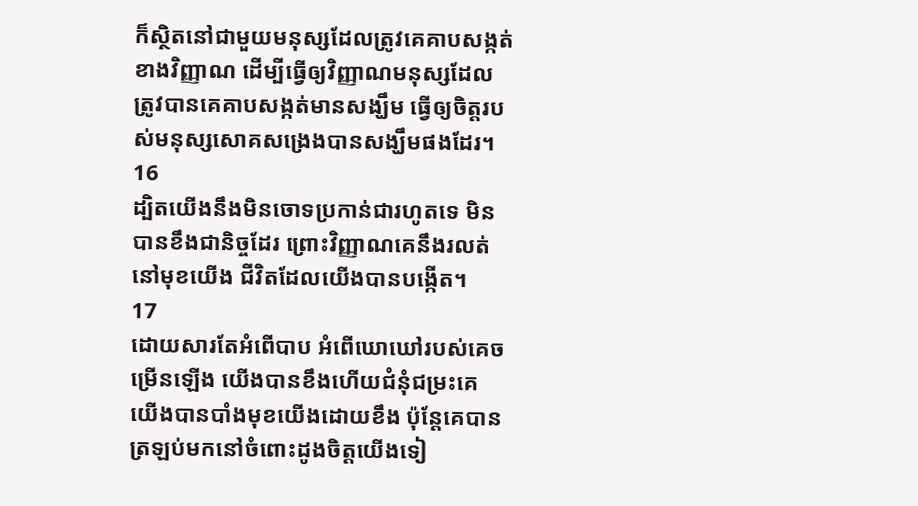ក៏ស្ថិតនៅជាមួយមនុស្សដែលត្រូវគេគាបសង្កត់ខាងវិញ្ញាណ ដើម្បីធ្វើឲ្យវិញ្ញាណមនុស្សដែលត្រូវបានគេគាបសង្កត់មានសង្ឃឹម ធ្វើឲ្យចិត្តរបស់មនុស្សសោគសង្រេងបានសង្ឃឹមផងដែរ។
16
ដ្បិតយើងនឹងមិនចោទប្រកាន់ជារហូតទេ មិនបានខឹងជានិច្ចដែរ ព្រោះវិញ្ញាណគេនឹងរលត់នៅមុខយើង ជីវិតដែលយើងបានបង្កើត។
17
ដោយសារតែអំពើបាប អំពើឃោឃៅរបស់គេចម្រើនឡើង យើងបានខឹងហើយជំនុំជម្រះគេ យើងបានបាំងមុខយើងដោយខឹង ប៉ុន្តែគេបានត្រឡប់មកនៅចំពោះដូងចិត្តយើងទៀ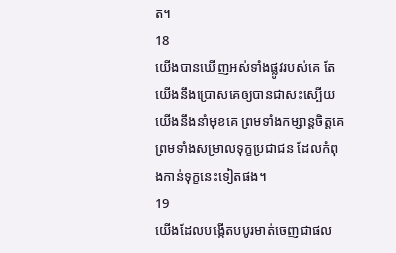ត។
18
យើងបានឃើញអស់ទាំងផ្លូវរបស់គេ តែយើងនឹងប្រោសគេឲ្យបានជាសះស្បើយ យើងនឹងនាំមុខគេ ព្រមទាំងកម្សាន្តចិត្តគេ ព្រមទាំងសម្រាលទុក្ខប្រជាជន ដែលកំពុងកាន់ទុក្ខនេះទៀតផង។
19
យើងដែលបង្កើតបបូរមាត់ចេញជាផល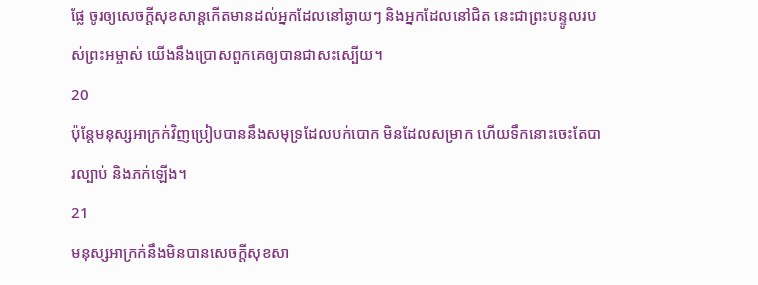ផ្លែ ចូរឲ្យសេចក្ដីសុខសាន្តកើតមានដល់អ្នកដែលនៅឆ្ងាយៗ និងអ្នកដែលនៅជិត នេះជាព្រះបន្ទូលរបស់ព្រះអម្ចាស់ យើងនឹងប្រោសពួកគេឲ្យបានជាសះស្បើយ។
20
ប៉ុន្តែមនុស្សអាក្រក់វិញប្រៀបបាននឹងសមុទ្រដែលបក់បោក មិនដែលសម្រាក ហើយទឹកនោះចេះតែបារល្បាប់ និងភក់ឡើង។
21
មនុស្សអាក្រក់នឹងមិនបានសេចក្ដីសុខសា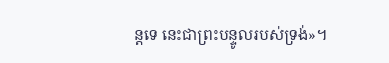ន្តទេ នេះជាព្រះបន្ទូលរបស់ទ្រង់»។